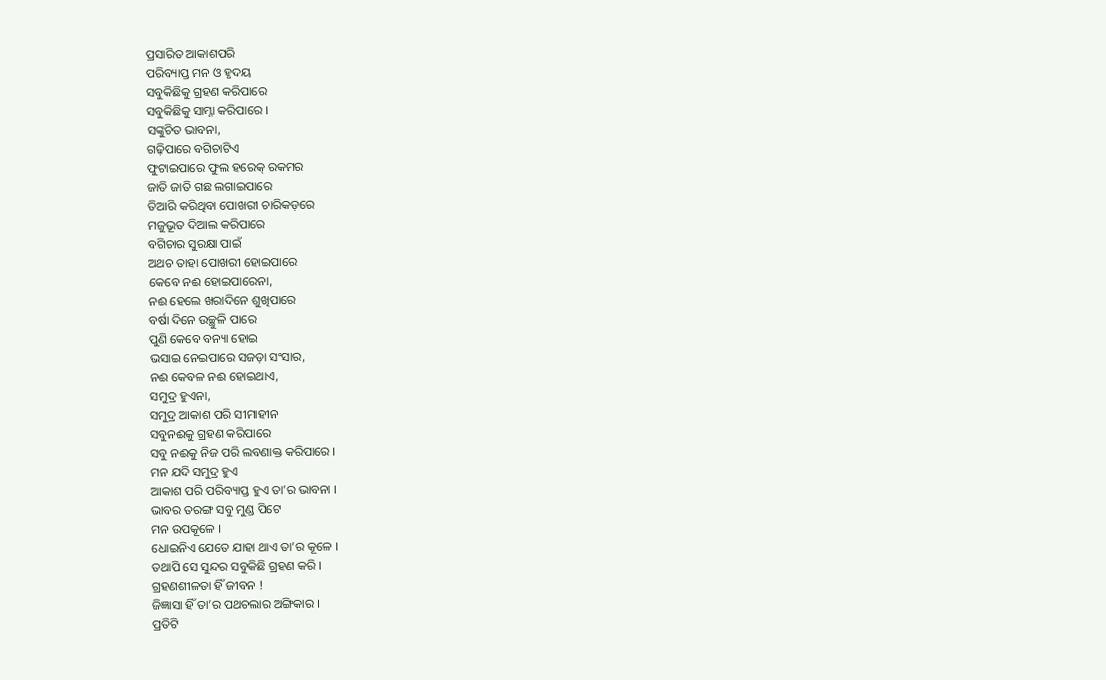ପ୍ରସାରିତ ଆକାଶପରି
ପରିବ୍ୟାପ୍ତ ମନ ଓ ହୃଦୟ
ସବୁକିଛିକୁ ଗ୍ରହଣ କରିପାରେ
ସବୁକିଛିକୁ ସାମ୍ନା କରିପାରେ ।
ସଙ୍କୁଚିତ ଭାବନା,
ଗଢ଼ିପାରେ ବଗିଚାଟିଏ
ଫୁଟାଇପାରେ ଫୁଲ ହରେକ୍ ରକମର
ଜାତି ଜାତି ଗଛ ଲଗାଇପାରେ
ତିଆରି କରିଥିବା ପୋଖରୀ ଚାରିକଡ଼ରେ
ମଜୁଭୂତ ଦିଆଲ କରିପାରେ
ବଗିଚାର ସୁରକ୍ଷା ପାଇଁ
ଅଥଚ ତାହା ପୋଖରୀ ହୋଇପାରେ
କେବେ ନଈ ହୋଇପାରେନା,
ନଈ ହେଲେ ଖରାଦିନେ ଶୁଖିପାରେ
ବର୍ଷା ଦିନେ ଉଚ୍ଛୁଳି ପାରେ
ପୁଣି କେବେ ବନ୍ୟା ହୋଇ
ଭସାଇ ନେଇପାରେ ସଜଡ଼ା ସଂସାର,
ନଈ କେବଳ ନଈ ହୋଇଥାଏ,
ସମୁଦ୍ର ହୁଏନା,
ସମୁଦ୍ର ଆକାଶ ପରି ସୀମାହୀନ
ସବୁନଈକୁ ଗ୍ରହଣ କରିପାରେ
ସବୁ ନଈକୁ ନିଜ ପରି ଲବଣାକ୍ତ କରିପାରେ ।
ମନ ଯଦି ସମୁଦ୍ର ହୁଏ
ଆକାଶ ପରି ପରିବ୍ୟାପ୍ତ ହୁଏ ତା’ର ଭାବନା ।
ଭାବର ତରଙ୍ଗ ସବୁ ମୁଣ୍ଡ ପିଟେ
ମନ ଉପକୂଳେ ।
ଧୋଇନିଏ ଯେତେ ଯାହା ଥାଏ ତା’ର କୂଳେ ।
ତଥାପି ସେ ସୁନ୍ଦର ସବୁକିଛି ଗ୍ରହଣ କରି ।
ଗ୍ରହଣଶୀଳତା ହିଁ ଜୀବନ !
ଜିଜ୍ଞାସା ହିଁ ତା’ର ପଥଚଲାର ଅଙ୍ଗିକାର ।
ପ୍ରତିଟି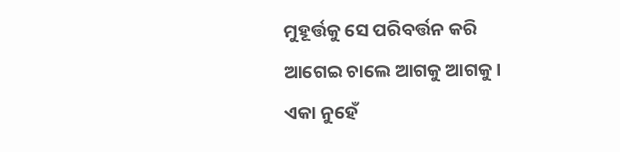ମୁହୂର୍ତ୍ତକୁ ସେ ପରିବର୍ତ୍ତନ କରି
ଆଗେଇ ଚାଲେ ଆଗକୁ ଆଗକୁ ।
ଏକା ନୁହେଁ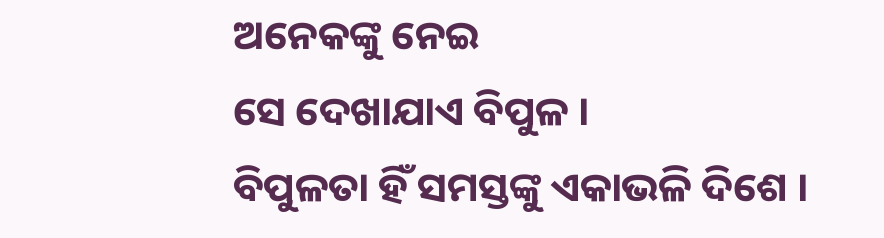ଅନେକଙ୍କୁ ନେଇ
ସେ ଦେଖାଯାଏ ବିପୁଳ ।
ବିପୁଳତା ହିଁ ସମସ୍ତଙ୍କୁ ଏକାଭଳି ଦିଶେ ।